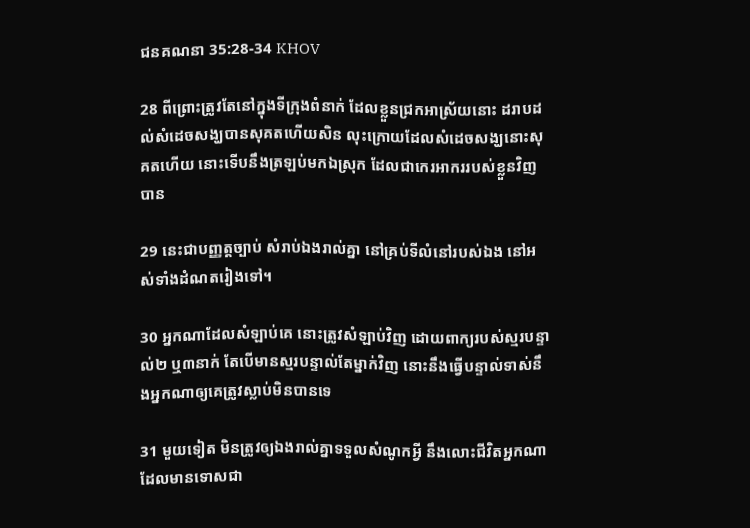ជនគណនា 35:28-34 KHOV

28 ពីព្រោះត្រូវតែនៅក្នុងទីក្រុងពំនាក់ ដែលខ្លួនជ្រកអាស្រ័យនោះ ដរាបដល់សំដេចសង្ឃបានសុគតហើយសិន លុះក្រោយដែលសំដេចសង្ឃនោះសុគតហើយ នោះទើបនឹងត្រឡប់មកឯស្រុក ដែលជាកេរ‌អាកររបស់ខ្លួនវិញបាន

29 នេះជាបញ្ញត្តច្បាប់ សំរាប់ឯងរាល់គ្នា នៅគ្រប់ទីលំនៅរបស់ឯង នៅអស់ទាំងដំណតរៀងទៅ។

30 អ្នកណាដែលសំឡាប់គេ នោះត្រូវសំឡាប់វិញ ដោយពាក្យរបស់ស្មរបន្ទាល់២ ឬ៣នាក់ តែបើមានស្មរបន្ទាល់តែម្នាក់វិញ នោះនឹងធ្វើបន្ទាល់ទាស់នឹងអ្នកណាឲ្យគេត្រូវស្លាប់មិនបានទេ

31 មួយទៀត មិនត្រូវឲ្យឯងរាល់គ្នាទទួលសំណូកអ្វី នឹងលោះជីវិតអ្នកណា ដែលមានទោសជា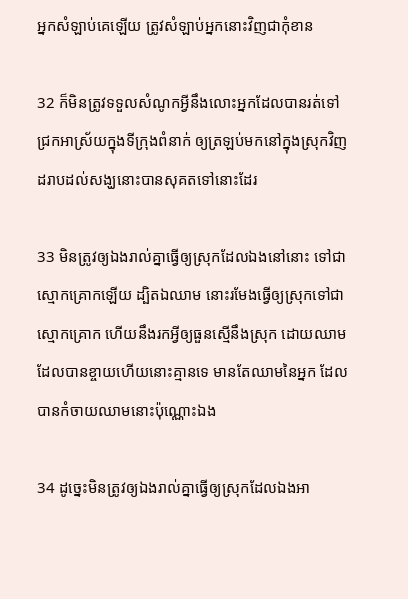អ្នកសំឡាប់គេឡើយ ត្រូវសំឡាប់អ្នកនោះវិញជាកុំខាន

32 ក៏មិនត្រូវទទួលសំណូកអ្វីនឹងលោះអ្នកដែលបានរត់ទៅជ្រកអាស្រ័យក្នុងទីក្រុងពំនាក់ ឲ្យត្រឡប់មកនៅក្នុងស្រុកវិញ ដរាបដល់សង្ឃនោះបានសុគតទៅនោះដែរ

33 មិនត្រូវឲ្យឯងរាល់គ្នាធ្វើឲ្យស្រុកដែលឯងនៅនោះ ទៅជាស្មោក‌គ្រោកឡើយ ដ្បិតឯឈាម នោះរមែងធ្វើឲ្យស្រុកទៅជាស្មោក‌គ្រោក ហើយនឹងរកអ្វីឲ្យធួនស្មើនឹងស្រុក ដោយឈាមដែលបានខ្ចាយហើយនោះគ្មានទេ មានតែឈាមនៃអ្នក ដែលបានកំចាយឈាមនោះប៉ុណ្ណោះឯង

34 ដូច្នេះមិនត្រូវឲ្យឯងរាល់គ្នាធ្វើឲ្យស្រុកដែលឯងអា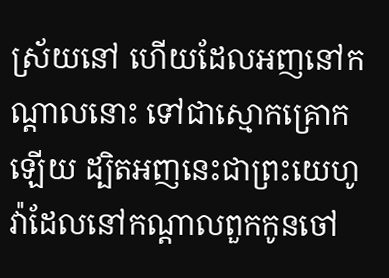ស្រ័យនៅ ហើយដែលអញនៅកណ្តាលនោះ ទៅជាស្មោក‌គ្រោកឡើយ ដ្បិតអញនេះជាព្រះ‌យេហូវ៉ាដែលនៅកណ្តាលពួកកូនចៅ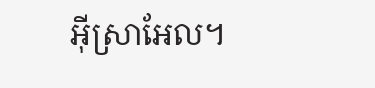អ៊ីស្រា‌អែល។